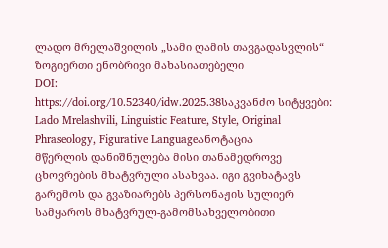ლადო მრელაშვილის „სამი ღამის თავგადასვლის“ ზოგიერთი ენობრივი მახასიათებელი
DOI:
https://doi.org/10.52340/idw.2025.38საკვანძო სიტყვები:
Lado Mrelashvili, Linguistic Feature, Style, Original Phraseology, Figurative Languageანოტაცია
მწერლის დანიშნულება მისი თანამედროვე ცხოვრების მხატვრული ასახვაა. იგი გვიხატავს გარემოს და გვაზიარებს პერსონაჟის სულიერ სამყაროს მხატვრულ-გამომსახველობითი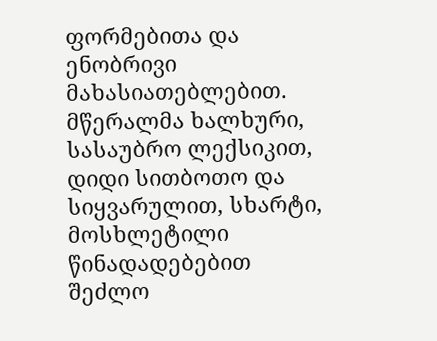ფორმებითა და ენობრივი მახასიათებლებით.
მწერალმა ხალხური, სასაუბრო ლექსიკით, დიდი სითბოთო და სიყვარულით, სხარტი, მოსხლეტილი წინადადებებით შეძლო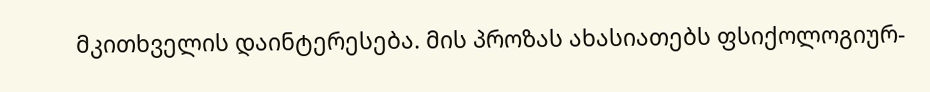მკითხველის დაინტერესება. მის პროზას ახასიათებს ფსიქოლოგიურ-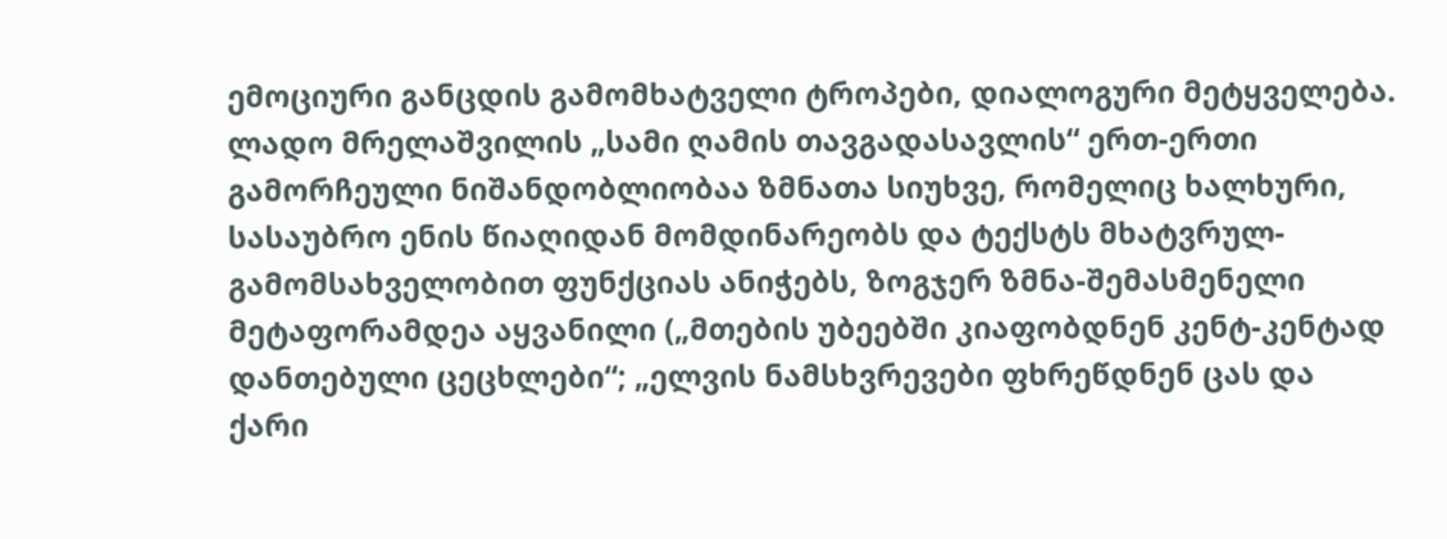ემოციური განცდის გამომხატველი ტროპები, დიალოგური მეტყველება.
ლადო მრელაშვილის „სამი ღამის თავგადასავლის“ ერთ-ერთი გამორჩეული ნიშანდობლიობაა ზმნათა სიუხვე, რომელიც ხალხური, სასაუბრო ენის წიაღიდან მომდინარეობს და ტექსტს მხატვრულ-გამომსახველობით ფუნქციას ანიჭებს, ზოგჯერ ზმნა-შემასმენელი მეტაფორამდეა აყვანილი („მთების უბეებში კიაფობდნენ კენტ-კენტად დანთებული ცეცხლები“; „ელვის ნამსხვრევები ფხრეწდნენ ცას და ქარი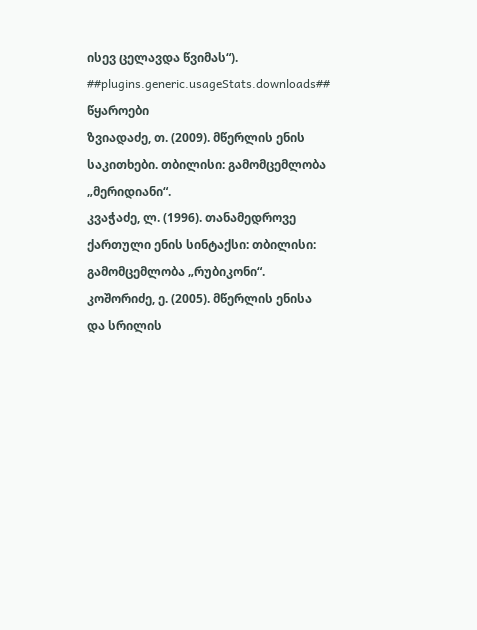ისევ ცელავდა წვიმას“).
##plugins.generic.usageStats.downloads##
წყაროები
ზვიადაძე, თ. (2009). მწერლის ენის საკითხები. თბილისი: გამომცემლობა „მერიდიანი“.
კვაჭაძე, ლ. (1996). თანამედროვე ქართული ენის სინტაქსი: თბილისი: გამომცემლობა „რუბიკონი“.
კოშორიძე, ე. (2005). მწერლის ენისა და სრილის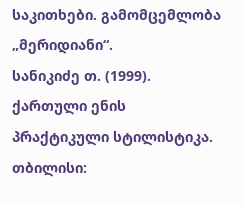საკითხები. გამომცემლობა „მერიდიანი“.
სანიკიძე თ. (1999). ქართული ენის პრაქტიკული სტილისტიკა. თბილისი: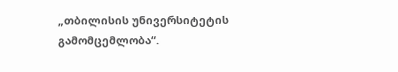„თბილისის უნივერსიტეტის გამომცემლობა“.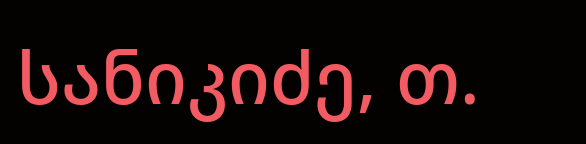სანიკიძე, თ.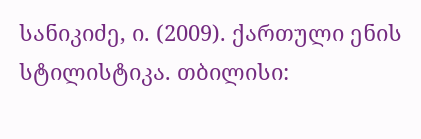სანიკიძე, ი. (2009). ქართული ენის სტილისტიკა. თბილისი: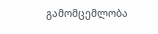გამომცემლობა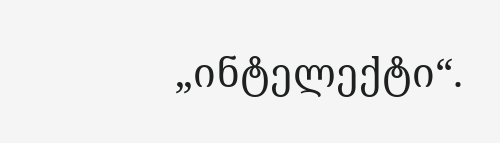„ინტელექტი“.